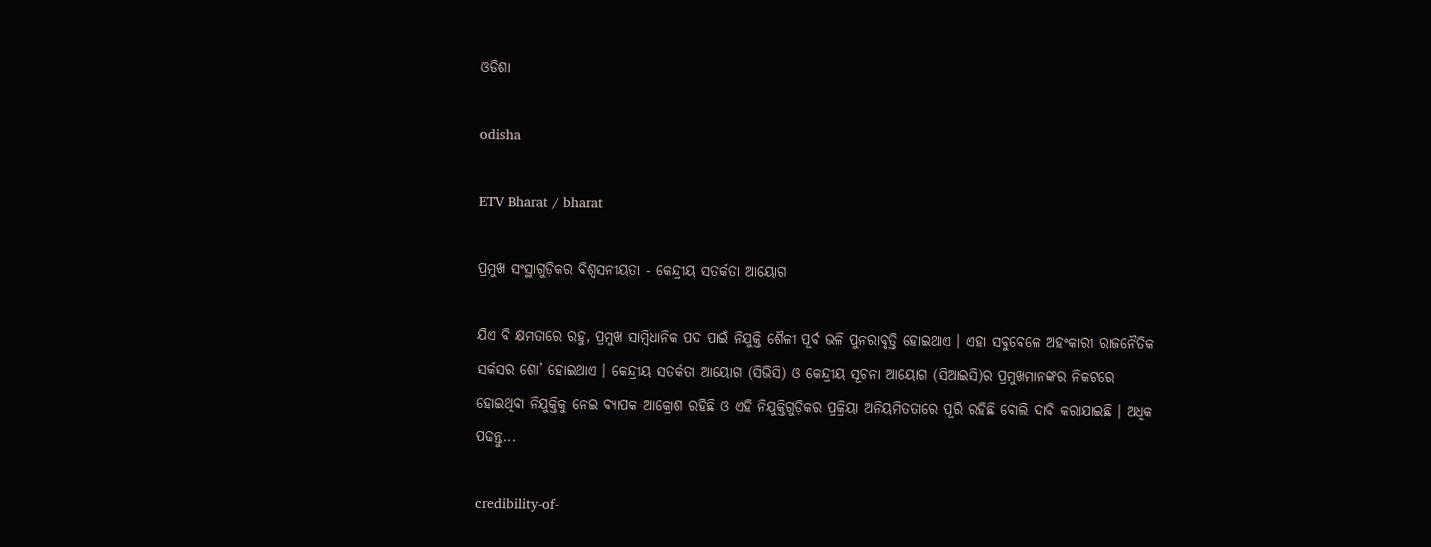ଓଡିଶା

odisha

ETV Bharat / bharat

ପ୍ରମୁଖ ସଂସ୍ଥାଗୁଡ଼ିକର ବିଶ୍ବସନୀୟତା - କେନ୍ଦ୍ରୀୟ ସତର୍କତା ଆୟୋଗ

ଯିଏ ବି କ୍ଷମତାରେ ରହୁ, ପ୍ରମୁଖ ସାମ୍ବିଧାନିକ ପଦ ପାଇଁ ନିଯୁକ୍ତି ଶୈଳୀ ପୂର୍ବ ଭଳି ପୁନରାବୃତ୍ତି ହୋଇଥାଏ । ଏହା ସବୁବେଳେ ଅହଂକାରୀ ରାଜନୈତିକ ସର୍କସର ଶୋ’ ହୋଇଥାଏ । କେନ୍ଦ୍ରୀୟ ସତର୍କତା ଆୟୋଗ (ସିଭିସି) ଓ କେନ୍ଦ୍ରୀୟ ସୂଚନା ଆୟୋଗ (ସିଆଇସି)ର ପ୍ରମୁଖମାନଙ୍କର ନିକଟରେ ହୋଇଥିବା ନିଯୁକ୍ତିକୁ ନେଇ ବ୍ୟାପକ ଆକ୍ରୋଶ ରହିଛି ଓ ଏହି ନିଯୁକ୍ତିଗୁଡ଼ିକର ପ୍ରକ୍ରିୟା ଅନିୟମିତତାରେ ପୂରି ରହିଛି ବୋଲି ଦାବି କରାଯାଇଛି । ଅଧିକ ପଢନ୍ତୁ...

credibility-of-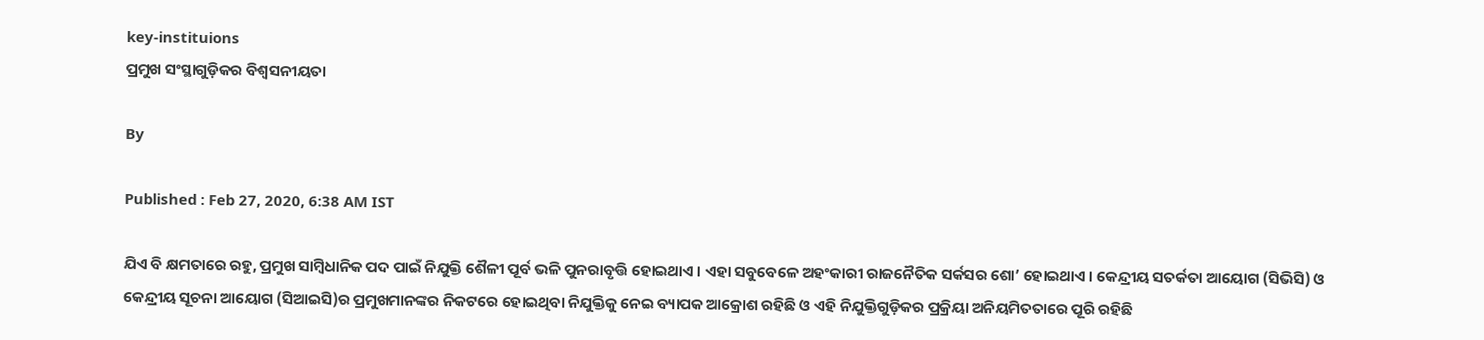key-instituions
ପ୍ରମୁଖ ସଂସ୍ଥାଗୁଡ଼ିକର ବିଶ୍ବସନୀୟତା

By

Published : Feb 27, 2020, 6:38 AM IST

ଯିଏ ବି କ୍ଷମତାରେ ରହୁ, ପ୍ରମୁଖ ସାମ୍ବିଧାନିକ ପଦ ପାଇଁ ନିଯୁକ୍ତି ଶୈଳୀ ପୂର୍ବ ଭଳି ପୁନରାବୃତ୍ତି ହୋଇଥାଏ । ଏହା ସବୁବେଳେ ଅହଂକାରୀ ରାଜନୈତିକ ସର୍କସର ଶୋ’ ହୋଇଥାଏ । କେନ୍ଦ୍ରୀୟ ସତର୍କତା ଆୟୋଗ (ସିଭିସି) ଓ କେନ୍ଦ୍ରୀୟ ସୂଚନା ଆୟୋଗ (ସିଆଇସି)ର ପ୍ରମୁଖମାନଙ୍କର ନିକଟରେ ହୋଇଥିବା ନିଯୁକ୍ତିକୁ ନେଇ ବ୍ୟାପକ ଆକ୍ରୋଶ ରହିଛି ଓ ଏହି ନିଯୁକ୍ତିଗୁଡ଼ିକର ପ୍ରକ୍ରିୟା ଅନିୟମିତତାରେ ପୂରି ରହିଛି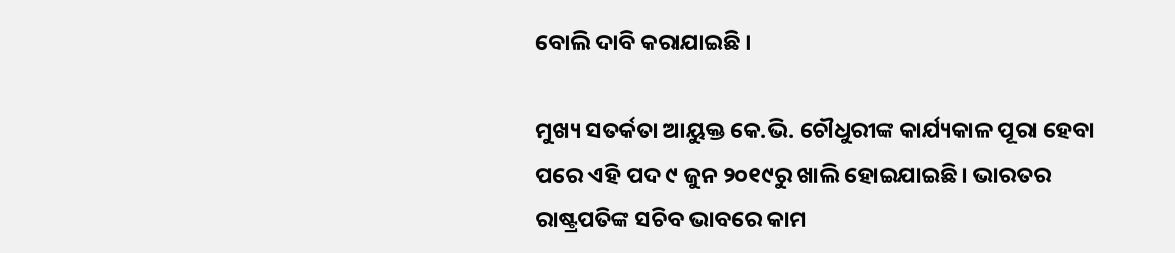ବୋଲି ଦାବି କରାଯାଇଛି ।

ମୁଖ୍ୟ ସତର୍କତା ଆୟୁକ୍ତ କେ.ଭି. ଚୌଧୁରୀଙ୍କ କାର୍ଯ୍ୟକାଳ ପୂରା ହେବା ପରେ ଏହି ପଦ ୯ ଜୁନ ୨୦୧୯ରୁ ଖାଲି ହୋଇଯାଇଛି। ଭାରତର ରାଷ୍ଟ୍ରପତିଙ୍କ ସଚିବ ଭାବରେ କାମ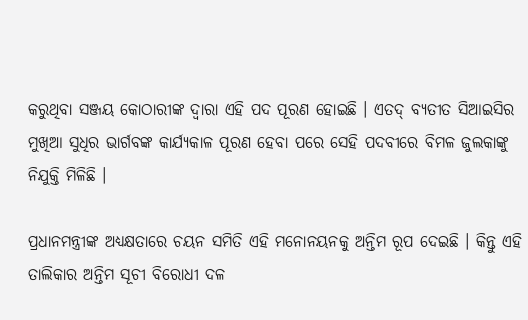କରୁଥିବା ସଞ୍ଜୟ କୋଠାରୀଙ୍କ ଦ୍ବାରା ଏହି ପଦ ପୂରଣ ହୋଇଛି । ଏତଦ୍‌ ବ୍ୟତୀତ ସିଆଇସିର ମୁଖିଆ ସୁଧିର ଭାର୍ଗବଙ୍କ କାର୍ଯ୍ୟକାଳ ପୂରଣ ହେବା ପରେ ସେହି ପଦବୀରେ ବିମଳ ଜୁଲକାଙ୍କୁ ନିଯୁକ୍ତି ମିଳିଛି ।

ପ୍ରଧାନମନ୍ତ୍ରୀଙ୍କ ଅଧ୍ୟକ୍ଷତାରେ ଚୟନ ସମିତି ଏହି ମନୋନୟନକୁ ଅନ୍ତିମ ରୂପ ଦେଇଛି । କିନ୍ତୁ ଏହି ତାଲିକାର ଅନ୍ତିମ ସୂଚୀ ବିରୋଧୀ ଦଳ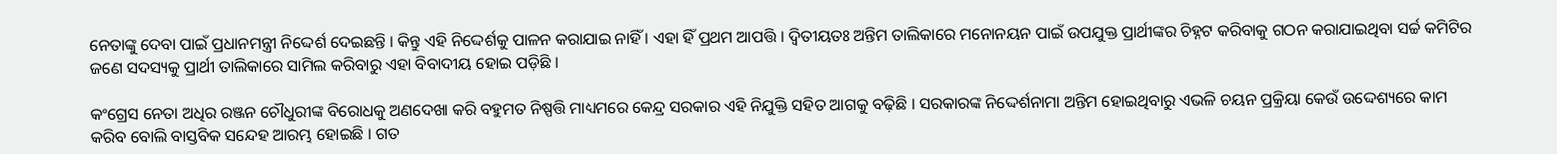ନେତାଙ୍କୁ ଦେବା ପାଇଁ ପ୍ରଧାନମନ୍ତ୍ରୀ ନିଦ୍ଦେର୍ଶ ଦେଇଛନ୍ତି । କିନ୍ତୁ ଏହି ନିଦ୍ଦେର୍ଶକୁ ପାଳନ କରାଯାଇ ନାହିଁ । ଏହା ହିଁ ପ୍ରଥମ ଆପତ୍ତି । ଦ୍ବିତୀୟତଃ ଅନ୍ତିମ ତାଲିକାରେ ମନୋନୟନ ପାଇଁ ଉପଯୁକ୍ତ ପ୍ରାର୍ଥୀଙ୍କର ଚିହ୍ନଟ କରିବାକୁ ଗଠନ କରାଯାଇଥିବା ସର୍ଚ୍ଚ କମିଟିର ଜଣେ ସଦସ୍ୟକୁ ପ୍ରାର୍ଥୀ ତାଲିକାରେ ସାମିଲ କରିବାରୁ ଏହା ବିବାଦୀୟ ହୋଇ ପଡ଼ିଛି ।

କଂଗ୍ରେସ ନେତା ଅଧିର ରଞ୍ଜନ ଚୌଧୁରୀଙ୍କ ବିରୋଧକୁ ଅଣଦେଖା କରି ବହୁମତ ନିଷ୍ପତ୍ତି ମାଧ୍ୟମରେ କେନ୍ଦ୍ର ସରକାର ଏହି ନିଯୁକ୍ତି ସହିତ ଆଗକୁ ବଢ଼ିଛି । ସରକାରଙ୍କ ନିଦ୍ଦେର୍ଶନାମା ଅନ୍ତିମ ହୋଇଥିବାରୁ ଏଭଳି ଚୟନ ପ୍ରକ୍ରିୟା କେଉଁ ଉଦ୍ଦେଶ୍ୟରେ କାମ କରିବ ବୋଲି ବାସ୍ତବିକ ସନ୍ଦେହ ଆରମ୍ଭ ହୋଇଛି । ଗତ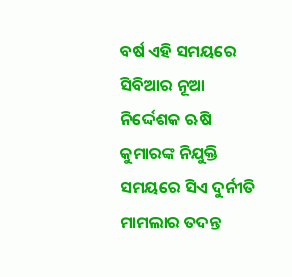ବର୍ଷ ଏହି ସମୟରେ ସିବିଆର ନୂଆ ନିର୍ଦ୍ଦେଶକ ଋଷି କୁମାରଙ୍କ ନିଯୁକ୍ତି ସମୟରେ ସିଏ ଦୁର୍ନୀତି ମାମଲାର ତଦନ୍ତ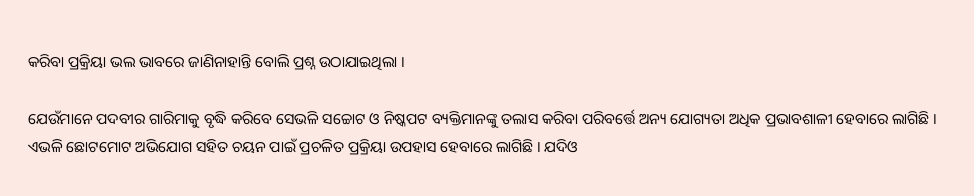କରିବା ପ୍ରକ୍ରିୟା ଭଲ ଭାବରେ ଜାଣିନାହାନ୍ତି ବୋଲି ପ୍ରଶ୍ନ ଉଠାଯାଇଥିଲା ।

ଯେଉଁମାନେ ପଦବୀର ଗାରିମାକୁ ବୃଦ୍ଧି କରିବେ ସେଭଳି ସଚ୍ଚୋଟ ଓ ନିଷ୍କପଟ ବ୍ୟକ୍ତିମାନଙ୍କୁ ତଲାସ କରିବା ପରିବର୍ତ୍ତେ ଅନ୍ୟ ଯୋଗ୍ୟତା ଅଧିକ ପ୍ରଭାବଶାଳୀ ହେବାରେ ଲାଗିଛି । ଏଭଳି ଛୋଟମୋଟ ଅଭିଯୋଗ ସହିତ ଚୟନ ପାଇଁ ପ୍ରଚଳିତ ପ୍ରକ୍ରିୟା ଉପହାସ ହେବାରେ ଲାଗିଛି । ଯଦିଓ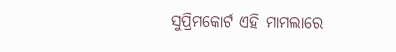ସୁପ୍ରିମକୋର୍ଟ ଏହି ମାମଲାରେ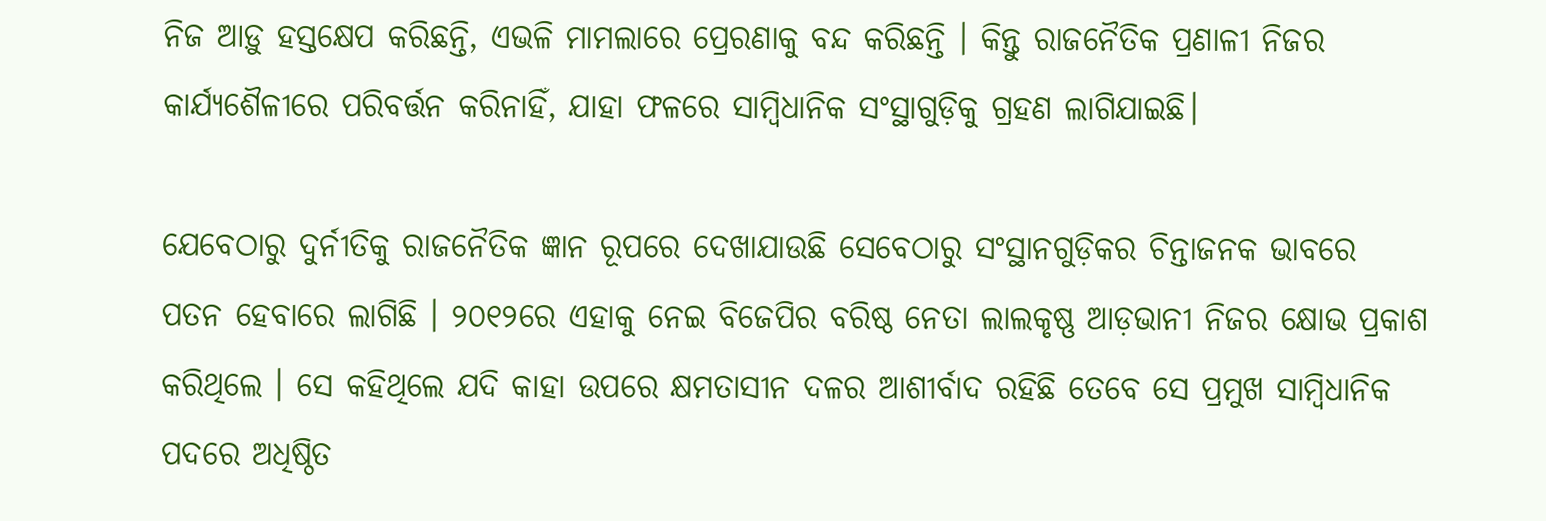ନିଜ ଆଡ଼ୁ ହସ୍ତକ୍ଷେପ କରିଛନ୍ତି, ଏଭଳି ମାମଲାରେ ପ୍ରେରଣାକୁ ବନ୍ଦ କରିଛନ୍ତି । କିନ୍ତୁ ରାଜନୈତିକ ପ୍ରଣାଳୀ ନିଜର କାର୍ଯ୍ୟଶୈଳୀରେ ପରିବର୍ତ୍ତନ କରିନାହିଁ, ଯାହା ଫଳରେ ସାମ୍ବିଧାନିକ ସଂସ୍ଥାଗୁଡ଼ିକୁ ଗ୍ରହଣ ଲାଗିଯାଇଛି।

ଯେବେଠାରୁ ଦୁର୍ନୀତିକୁ ରାଜନୈତିକ ଜ୍ଞାନ ରୂପରେ ଦେଖାଯାଉଛି ସେବେଠାରୁ ସଂସ୍ଥାନଗୁଡ଼ିକର ଚିନ୍ତାଜନକ ଭାବରେ ପତନ ହେବାରେ ଲାଗିଛି । ୨୦୧୨ରେ ଏହାକୁ ନେଇ ବିଜେପିର ବରିଷ୍ଠ ନେତା ଲାଲକୃଷ୍ଣ ଆଡ଼ଭାନୀ ନିଜର କ୍ଷୋଭ ପ୍ରକାଶ କରିଥିଲେ । ସେ କହିଥିଲେ ଯଦି କାହା ଉପରେ କ୍ଷମତାସୀନ ଦଳର ଆଶୀର୍ବାଦ ରହିଛି ତେବେ ସେ ପ୍ରମୁଖ ସାମ୍ବିଧାନିକ ପଦରେ ଅଧିଷ୍ଠିତ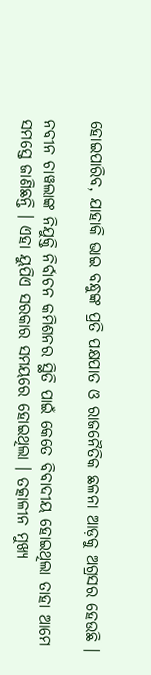ହୋଇପାରିବ, ଯାହାକି ଭାଇ ବନ୍ଧୁଙ୍କ ପ୍ରତି ପକ୍ଷପାତ ଓ ରାଜନୈତିକ ଛଳନା ଆଡ଼କୁ ଅଗ୍ରସର ହେଉଛି ।

ନବୀନ ଚାୱଲାଙ୍କ ନିଯୁକ୍ତି ନିର୍ବାଚନ କମିଶନର ସ୍ଥିତି ପାଇଁ କେତେ ବିବାଦୀୟ ହୋଇଥିଲା ତାହା ଆମେ ସମସ୍ତେ ଜାଣିଛନ୍ତି । ଏହା ୟୁପିଏ ସରକାର ସମୟରେ ହୋଇଥିଲା । ତତ୍କାଳୀନ ମୁଖ୍ୟ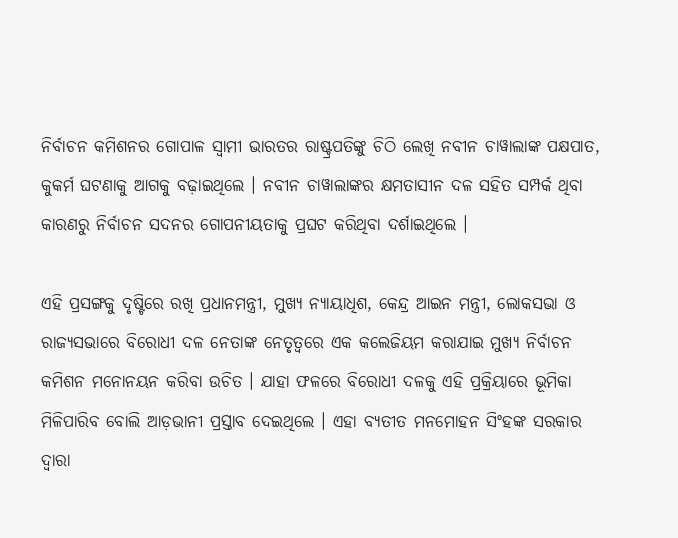ନିର୍ବାଚନ କମିଶନର ଗୋପାଳ ସ୍ବାମୀ ଭାରତର ରାଷ୍ଟ୍ରପତିଙ୍କୁ ଚିଠି ଲେଖି ନବୀନ ଚାୱାଲାଙ୍କ ପକ୍ଷପାତ, କୁକର୍ମ ଘଟଣାକୁ ଆଗକୁ ବଢ଼ାଇଥିଲେ । ନବୀନ ଚାୱାଲାଙ୍କର କ୍ଷମତାସୀନ ଦଳ ସହିତ ସମ୍ପର୍କ ଥିବା କାରଣରୁ ନିର୍ବାଚନ ସଦନର ଗୋପନୀୟତାକୁ ପ୍ରଘଟ କରିଥିବା ଦର୍ଶାଇଥିଲେ ।

ଏହି ପ୍ରସଙ୍ଗକୁ ଦୃଷ୍ଟିରେ ରଖି ପ୍ରଧାନମନ୍ତ୍ରୀ, ମୁଖ୍ୟ ନ୍ୟାୟାଧିଶ, କେନ୍ଦ୍ର ଆଇନ ମନ୍ତ୍ରୀ, ଲୋକସଭା ଓ ରାଜ୍ୟସଭାରେ ବିରୋଧୀ ଦଳ ନେତାଙ୍କ ନେତୃତ୍ବରେ ଏକ କଲେଜିୟମ କରାଯାଇ ମୁଖ୍ୟ ନିର୍ବାଚନ କମିଶନ ମନୋନୟନ କରିବା ଉଚିତ । ଯାହା ଫଳରେ ବିରୋଧୀ ଦଳକୁ ଏହି ପ୍ରକ୍ରିୟାରେ ଭୂମିକା ମିଳିପାରିବ ବୋଲି ଆଡ଼ଭାନୀ ପ୍ରସ୍ତାବ ଦେଇଥିଲେ । ଏହା ବ୍ୟତୀତ ମନମୋହନ ସିଂହଙ୍କ ସରକାର ଦ୍ବାରା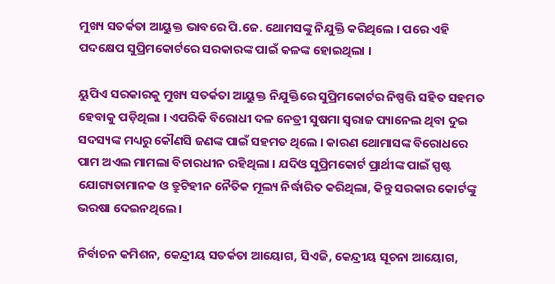ମୁଖ୍ୟ ସତର୍କତା ଆୟୁକ୍ତ ଭାବରେ ପି.ଜେ. ଥୋମସଙ୍କୁ ନିଯୁକ୍ତି କରିଥିଲେ । ପରେ ଏହି ପଦକ୍ଷେପ ସୁପ୍ରିମକୋର୍ଟରେ ସରକାରଙ୍କ ପାଇଁ କଳଙ୍କ ହୋଇଥିଲା ।

ୟୁପିଏ ସରକାରକୁ ମୁଖ୍ୟ ସତର୍କତା ଆୟୁକ୍ତ ନିଯୁକ୍ତିରେ ସୁପ୍ରିମକୋର୍ଟର ନିଷ୍ପତ୍ତି ସହିତ ସହମତ ହେବାକୁ ପଡ଼ିଥିଲା । ଏପରିକି ବିରୋଧୀ ଦଳ ନେତ୍ରୀ ସୁଷମା ସ୍ବରାଜ ପ୍ୟାନେଲ ଥିବା ଦୁଇ ସଦସ୍ୟଙ୍କ ମଧ୍ୟରୁ କୌଣସି ଜଣଙ୍କ ପାଇଁ ସହମତ ଥିଲେ । କାରଣ ଥୋମାସଙ୍କ ବିରୋଧରେ ପାମ ଅଏଲ ମାମଲା ବିଚାରଧୀନ ରହିଥିଲା । ଯଦିଓ ସୁପ୍ରିମକୋର୍ଟ ପ୍ରାର୍ଥୀଙ୍କ ପାଇଁ ସ୍ପଷ୍ଟ ଯୋଗ୍ୟତାମାନକ ଓ ତ୍ରୁଟିହୀନ ନୈତିକ ମୂଲ୍ୟ ନିର୍ଦ୍ଧାରିତ କରିଥିଲା, କିନ୍ତୁ ସରକାର କୋର୍ଟଙ୍କୁ ଭରଷା ଦେଇନଥିଲେ ।

ନିର୍ବାଚନ କମିଶନ, କେନ୍ଦ୍ରୀୟ ସତର୍କତା ଆୟୋଗ, ସିଏଜି, କେନ୍ଦ୍ରୀୟ ସୂଚନା ଆୟୋଗ,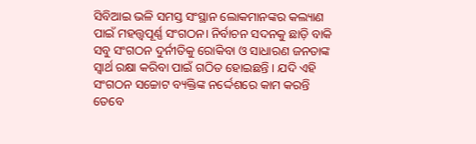ସିବିଆଇ ଭଳି ସମସ୍ତ ସଂସ୍ଥାନ ଲୋକମାନଙ୍କର କଲ୍ୟାଣ ପାଇଁ ମହତ୍ତ୍ବପୂର୍ଣ୍ଣ ସଂଗଠନ। ନିର୍ବାଚନ ସଦନକୁ ଛାଡ଼ି ବାକି ସବୁ ସଂଗଠନ ଦୁର୍ନୀତିକୁ ରୋକିବା ଓ ସାଧାରଣ ଜନତାଙ୍କ ସ୍ବାର୍ଥ ରକ୍ଷା କରିବା ପାଇଁ ଗଠିତ ହୋଇଛନ୍ତି । ଯଦି ଏହି ସଂଗଠନ ସଚ୍ଚୋଟ ବ୍ୟକ୍ତିଙ୍କ ନର୍ଦ୍ଦେଶରେ କାମ କରନ୍ତି ତେବେ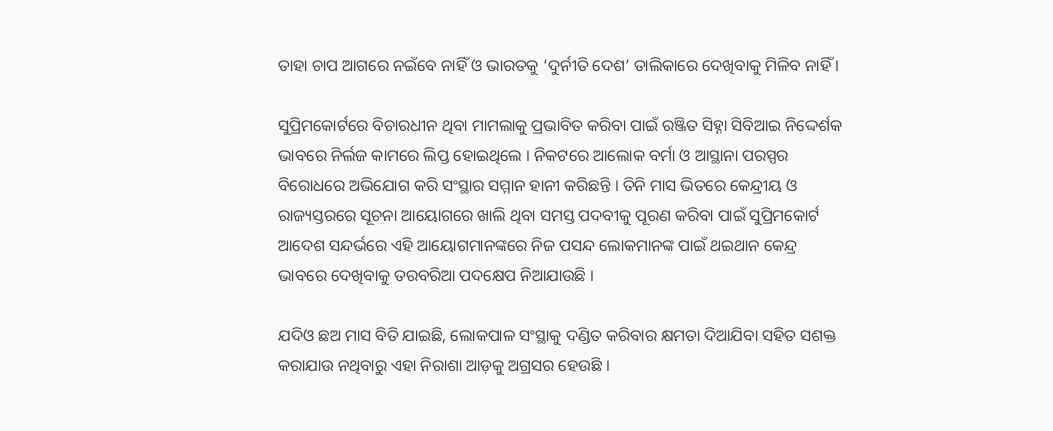ତାହା ଚାପ ଆଗରେ ନଇଁବେ ନାହିଁ ଓ ଭାରତକୁ ‘ଦୁର୍ନୀତି ଦେଶ’ ତାଲିକାରେ ଦେଖିବାକୁ ମିଳିବ ନାହିଁ ।

ସୁପ୍ରିମକୋର୍ଟରେ ବିଚାରଧୀନ ଥିବା ମାମଲାକୁ ପ୍ରଭାବିତ କରିବା ପାଇଁ ରଞ୍ଜିତ ସିହ୍ନା ସିବିଆଇ ନିଦ୍ଦେର୍ଶକ ଭାବରେ ନିର୍ଲଜ କାମରେ ଲିପ୍ତ ହୋଇଥିଲେ । ନିକଟରେ ଆଲୋକ ବର୍ମା ଓ ଆସ୍ଥାନା ପରସ୍ପର ବିରୋଧରେ ଅଭିଯୋଗ କରି ସଂସ୍ଥାର ସମ୍ମାନ ହାନୀ କରିଛନ୍ତି । ତିନି ମାସ ଭିତରେ କେନ୍ଦ୍ରୀୟ ଓ ରାଜ୍ୟସ୍ତରରେ ସୂଚନା ଆୟୋଗରେ ଖାଲି ଥିବା ସମସ୍ତ ପଦବୀକୁ ପୂରଣ କରିବା ପାଇଁ ସୁପ୍ରିମକୋର୍ଟ ଆଦେଶ ସନ୍ଦର୍ଭରେ ଏହି ଆୟୋଗମାନଙ୍କରେ ନିଜ ପସନ୍ଦ ଲୋକମାନଙ୍କ ପାଇଁ ଥଇଥାନ କେନ୍ଦ୍ର ଭାବରେ ଦେଖିବାକୁ ତରବରିଆ ପଦକ୍ଷେପ ନିଆଯାଉଛି ।

ଯଦିଓ ଛଅ ମାସ ବିତି ଯାଇଛି, ଲୋକପାଳ ସଂସ୍ଥାକୁ ଦଣ୍ଡିତ କରିବାର କ୍ଷମତା ଦିଆଯିବା ସହିତ ସଶକ୍ତ କରାଯାଉ ନଥିବାରୁ ଏହା ନିରାଶା ଆଡ଼କୁ ଅଗ୍ରସର ହେଉଛି ।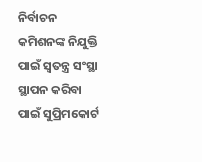ନିର୍ବାଚନ କମିଶନଙ୍କ ନିଯୁକ୍ତି ପାଇଁ ସ୍ବତନ୍ତ୍ର ସଂସ୍ଥା ସ୍ଥାପନ କରିବା ପାଇଁ ସୁପ୍ରିମକୋର୍ଟ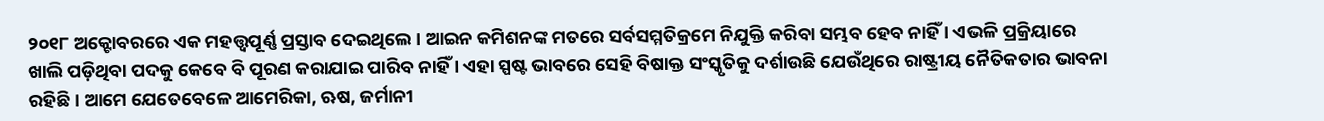୨୦୧୮ ଅକ୍ଟୋବରରେ ଏକ ମହତ୍ତ୍ବପୂର୍ଣ୍ଣ ପ୍ରସ୍ତାବ ଦେଇଥିଲେ । ଆଇନ କମିଶନଙ୍କ ମତରେ ସର୍ବସମ୍ମତିକ୍ରମେ ନିଯୁକ୍ତି କରିବା ସମ୍ଭବ ହେବ ନାହିଁ । ଏଭଳି ପ୍ରକ୍ରିୟାରେ ଖାଲି ପଡ଼ିଥିବା ପଦକୁ କେବେ ବି ପୂରଣ କରାଯାଇ ପାରିବ ନାହିଁ । ଏହା ସ୍ପଷ୍ଟ ଭାବରେ ସେହି ବିଷାକ୍ତ ସଂସ୍କୃତିକୁ ଦର୍ଶାଉଛି ଯେଉଁଥିରେ ରାଷ୍ଟ୍ରୀୟ ନୈତିକତାର ଭାବନା ରହିଛି । ଆମେ ଯେତେବେଳେ ଆମେରିକା, ଋଷ, ଜର୍ମାନୀ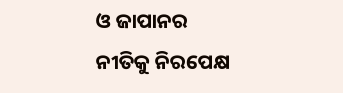ଓ ଜାପାନର ନୀତିକୁ ନିରପେକ୍ଷ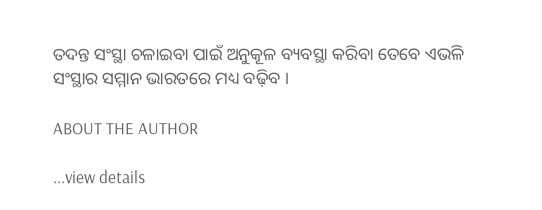ତଦନ୍ତ ସଂସ୍ଥା ଚଳାଇବା ପାଇଁ ଅନୁକୂଳ ବ୍ୟବସ୍ଥା କରିବା ତେବେ ଏଭଳି ସଂସ୍ଥାର ସମ୍ମାନ ଭାରତରେ ମଧ୍ୟ ବଢ଼ିବ ।

ABOUT THE AUTHOR

...view details